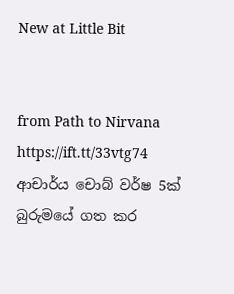New at Little Bit


from Path to Nirvana https://ift.tt/33vtg74
ආචාර්ය චොබ් වර්ෂ 5ක් බුරුමයේ ගත කර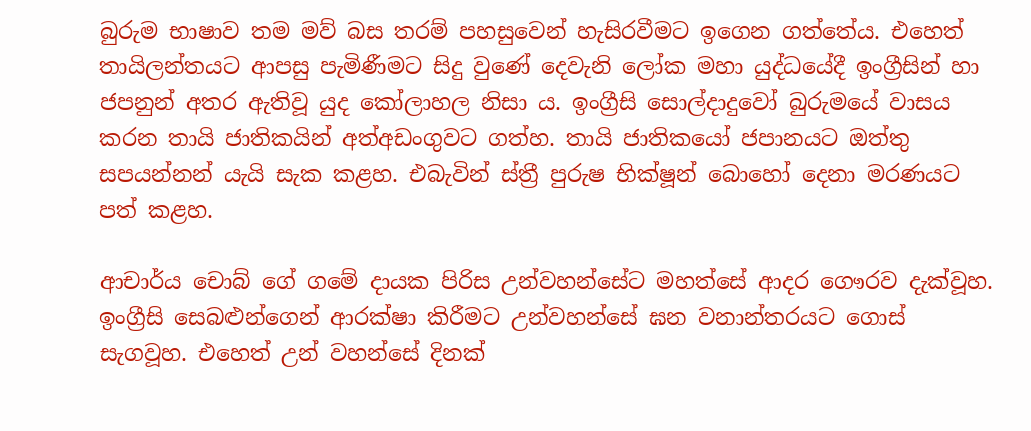බුරුම භාෂාව තම මව් බස තරම් පහසුවෙන් හැසිරවීමට ඉගෙන ගත්තේය. එහෙත් තායිලන්තයට ආපසු පැමිණීමට සිදු වුණේ දෙවැනි ලෝක මහා යුද්ධයේදී ඉංග්‍රීසින් හා ජපනුන් අතර ඇතිවූ යුද කෝලාහල නිසා ය. ඉංග්‍රීසි සොල්දාදුවෝ බුරුමයේ වාසය කරන තායි ජාතිකයින් අත්අඩංගුවට ගත්හ. තායි ජාතිකයෝ ජපානයට ඔත්තු සපයන්නන් යැයි සැක කළහ. එබැවින් ස්ත්‍රී පුරුෂ භික්ෂූන් බොහෝ දෙනා මරණයට පත් කළහ.

ආචාර්ය චොබ් ගේ ගමේ දායක පිරිස උන්වහන්සේට මහත්සේ ආදර ගෞරව දැක්වූහ. ඉංග්‍රීසි සෙබළුන්ගෙන් ආරක්ෂා කිරීමට උන්වහන්සේ ඝන වනාන්තරයට ගොස් සැගවූහ. එහෙත් උන් වහන්සේ දිනක්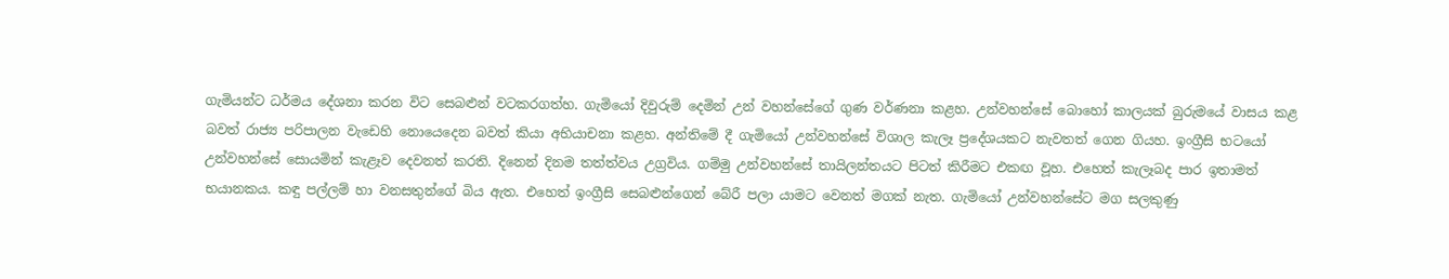ගැමියන්ට ධර්මය දේශනා කරන විට සෙබළුන් වටකරගත්හ. ගැමියෝ දිවුරුම් දෙමින් උන් වහන්සේගේ ගුණ වර්ණනා කළහ. උන්වහන්සේ බොහෝ කාලයක් බුරුමයේ වාසය කළ බවත් රාජ්‍ය පරිපාලන වැඩෙහි නොයෙදෙන බවත් කියා අභියාචනා කළහ. අන්තිමේ දී ගැමියෝ උන්වහන්සේ විශාල කැලෑ ප්‍රදේශයකට නැවතත් ගෙන ගියහ. ඉංග්‍රීසි භටයෝ උන්වහන්සේ සොයමින් කැළෑව දෙවනත් කරති. දිනෙන් දිනම තත්ත්වය උග්‍රවිය. ගම්මු උන්වහන්සේ තායිලන්තයට පිටත් කිරීමට එකඟ වූහ. එහෙත් කැලෑබද පාර ඉතාමත් භයානකය. කඳු පල්ලම් හා වනසතුන්ගේ බිය ඇත. එහෙත් ඉංග්‍රීසි සෙබළුන්ගෙන් බේරී පලා යාමට වෙනත් මගක් නැත. ගැමියෝ උන්වහන්සේට මග සලකුණු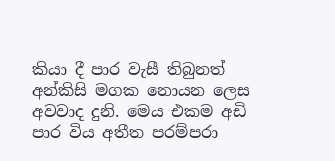කියා දී පාර වැසී තිබුනත් අන්කිසි මගක නොයන ලෙස අවවාද දුනි. මෙය එකම අඩි පාර විය අතීත පරම්පරා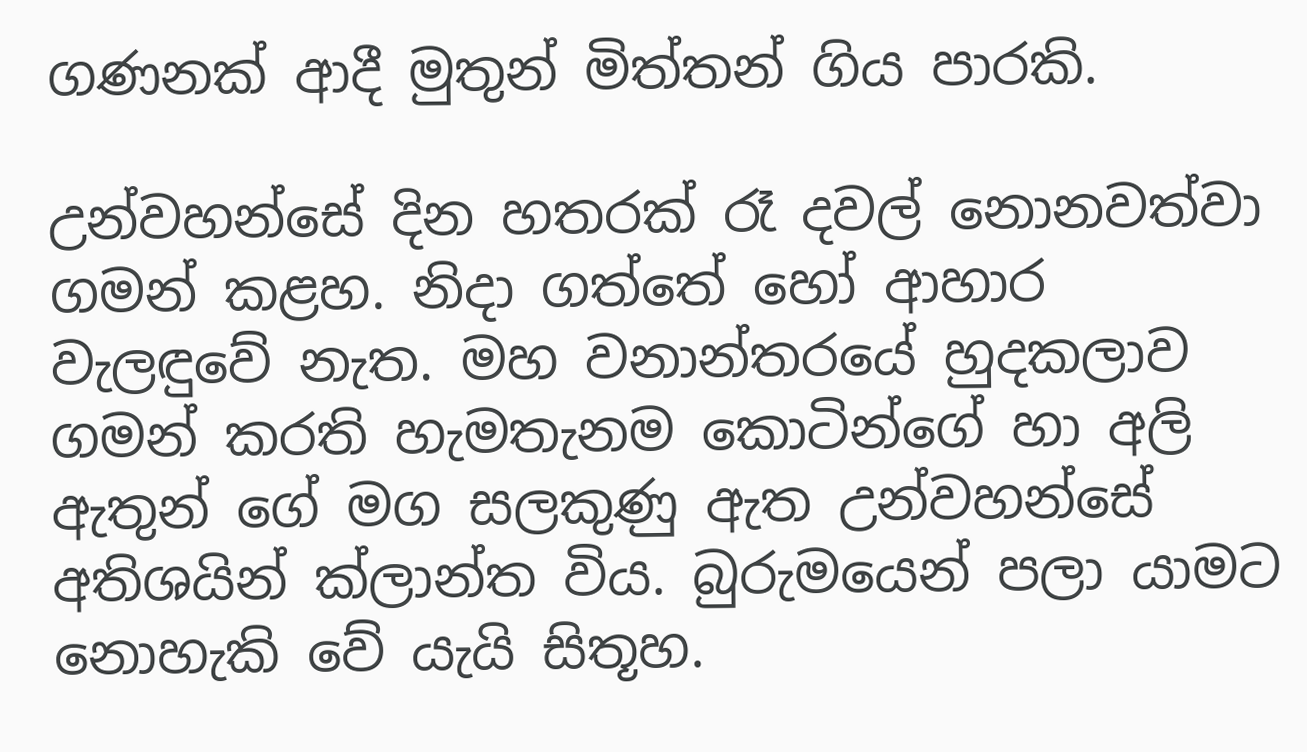ගණනක් ආදී මුතුන් මිත්තන් ගිය පාරකි.

උන්වහන්සේ දින හතරක් රෑ දවල් නොනවත්වා ගමන් කළහ. නිදා ගත්තේ හෝ ආහාර වැලඳුවේ නැත. මහ වනාන්තරයේ හුදකලාව ගමන් කරති හැමතැනම කොටින්ගේ හා අලි ඇතුන් ගේ මග සලකුණු ඇත උන්වහන්සේ අතිශයින් ක්ලාන්ත විය. බුරුමයෙන් පලා යාමට නොහැකි වේ යැයි සිතූහ.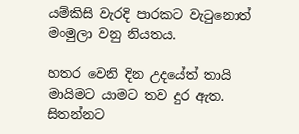යම්කිසි වැරදි පාරකට වැටුනොත් මංමුලා වනු නියතය.

හතර වෙනි දින උදයේත් තායි මායිමට යාමට තව දුර ඇත. සිතන්නට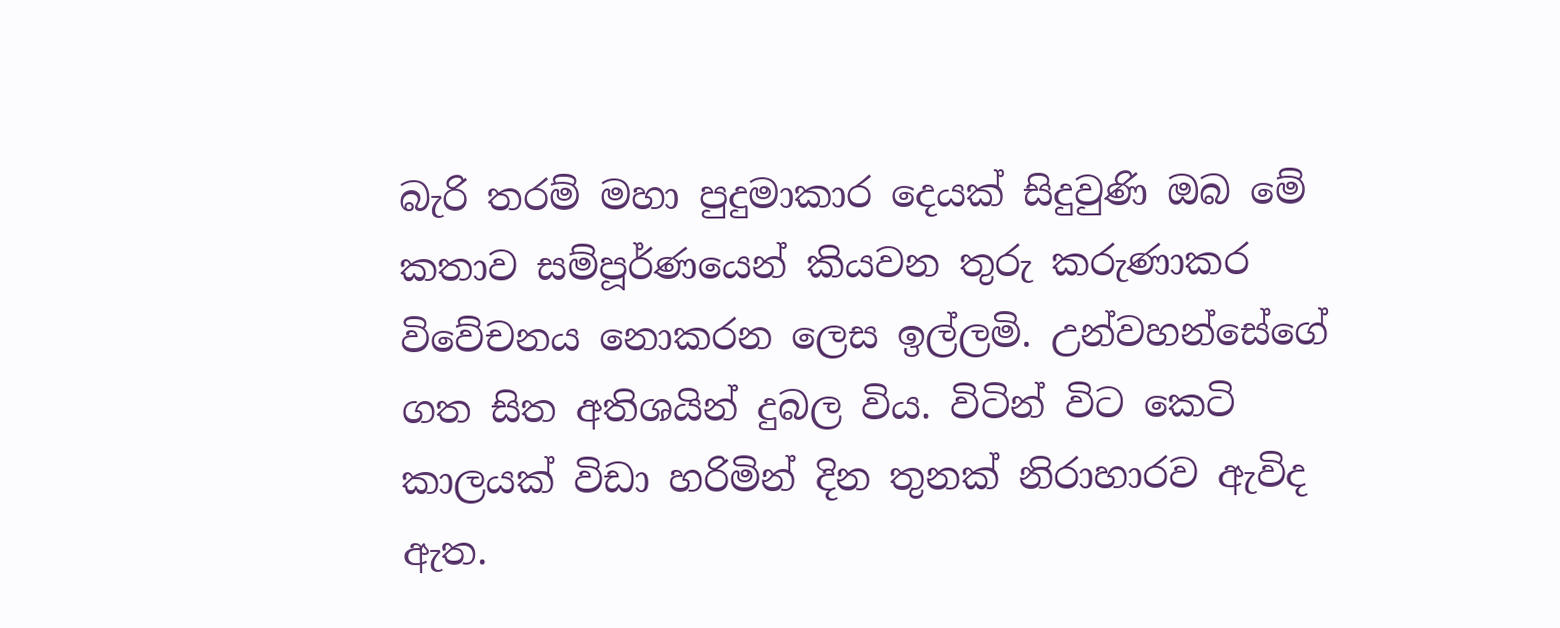බැරි තරම් මහා පුදුමාකාර දෙයක් සිදුවුණි ඔබ මේ කතාව සම්පූර්ණයෙන් කියවන තුරු කරුණාකර විවේචනය නොකරන ලෙස ඉල්ලමි. උන්වහන්සේගේ ගත සිත අතිශයින් දුබල විය. විටින් විට කෙටි කාලයක් විඩා හරිමින් දින තුනක් නිරාහාරව ඇවිද ඇත.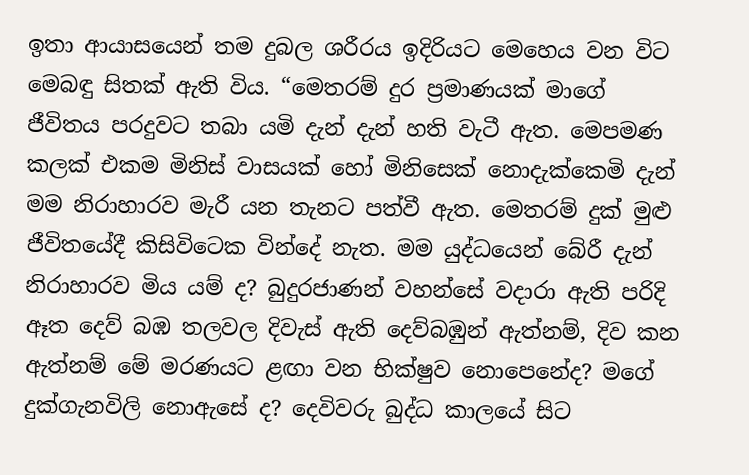ඉතා ආයාසයෙන් තම දුබල ශරීරය ඉදිරියට මෙහෙය වන විට මෙබඳු සිතක් ඇති විය. “මෙතරම් දුර ප්‍රමාණයක් මාගේ ජීවිතය පරදුවට තබා යමි දැන් දැන් හති වැටී ඇත. මෙපමණ කලක් එකම මිනිස් වාසයක් හෝ මිනිසෙක් නොදැක්කෙමි දැන් මම නිරාහාරව මැරී යන තැනට පත්වී ඇත. මෙතරම් දුක් මුළු ජීවිතයේදී කිසිවිටෙක වින්දේ නැත. මම යුද්ධයෙන් බේරී දැන් නිරාහාරව මිය යම් ද? බුදුරජාණන් වහන්සේ වදාරා ඇති පරිදි ඈත දෙව් බඹ තලවල දිවැස් ඇති දෙව්බඹුන් ඇත්නම්, දිව කන ඇත්නම් මේ මරණයට ළඟා වන භික්ෂුව නොපෙනේද? මගේ දුක්ගැනවිලි නොඇසේ ද? දෙවිවරු බුද්ධ කාලයේ සිට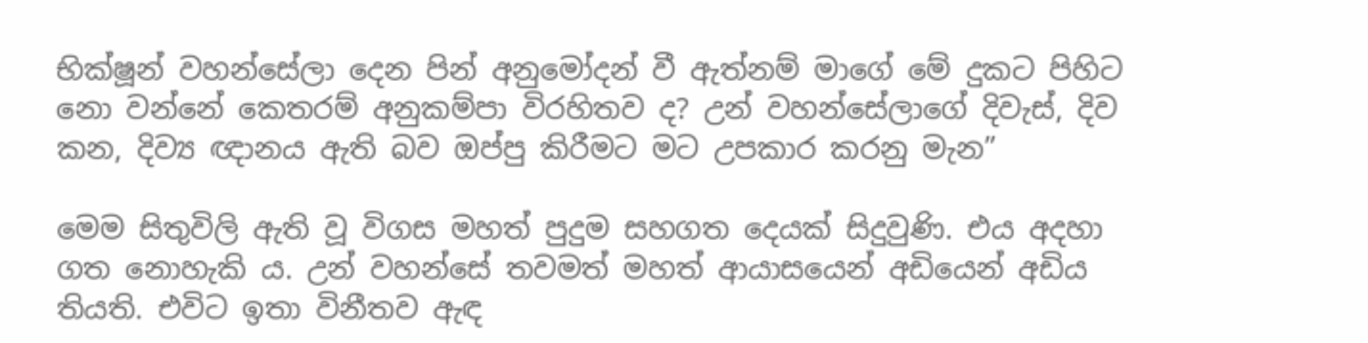භික්ෂූන් වහන්සේලා දෙන පින් අනුමෝදන් වී ඇත්නම් මාගේ මේ දුකට පිහිට නො වන්නේ කෙතරම් අනුකම්පා විරහිතව ද? උන් වහන්සේලාගේ දිවැස්, දිව කන, දිව්‍ය ඥානය ඇති බව ඔප්පු කිරීමට මට උපකාර කරනු මැන”

මෙම සිතුවිලි ඇති වූ විගස මහත් පුදුම සහගත දෙයක් සිදුවුණි. එය අදහා ගත නොහැකි ය. උන් වහන්සේ තවමත් මහත් ආයාසයෙන් අඩියෙන් අඩිය තියති. එවිට ඉතා විනීතව ඇඳ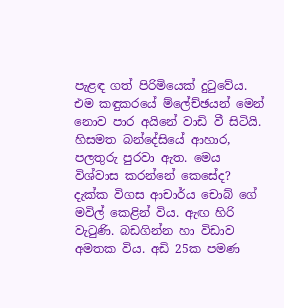පැළඳ ගත් පිරිමියෙක් දුටුවේය. එම කඳුකරයේ ම්ලේච්ඡයන් මෙන් නොව පාර අයිනේ වාඩි වී සිටියි. හිසමත බන්දේසියේ ආහාර, පලතුරු පුරවා ඇත. මෙය විශ්වාස කරන්නේ කෙසේද? දැක්ක විගස ආචාර්ය චොබ් ගේ මවිල් කෙළින් විය. ඇඟ හිරි වැටුණි. බඩගින්න හා විඩාව අමතක විය. අඩි 25ක පමණ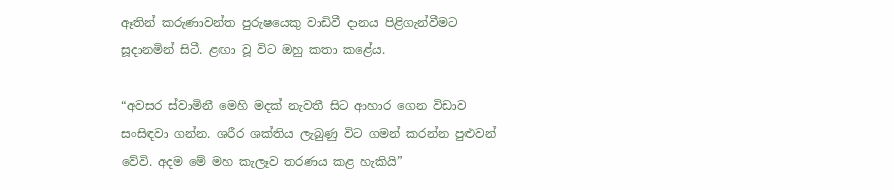ඈතින් කරුණාවන්ත පුරුෂයෙකු වාඩිවී දානය පිළිගැන්වීමට සූදානමින් සිටී. ළඟා වූ විට ඔහු කතා කළේය.

“අවසර ස්වාමිනී මෙහි මදක් නැවතී සිට ආහාර ගෙන විඩාව සංසිඳවා ගන්න. ශරීර ශක්තිය ලැබුණු විට ගමන් කරන්න පුළුවන් වේවි. අදම මේ මහ කැලෑව තරණය කළ හැකියි”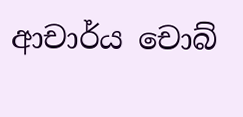ආචාර්ය චොබ්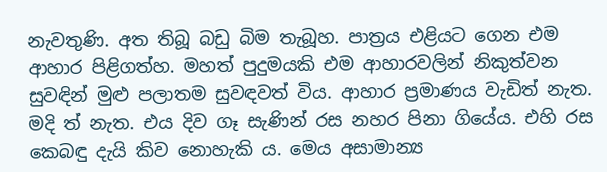නැවතුණි. අත තිබූ බඩු බිම තැබූහ. පාත්‍රය එළියට ගෙන එම ආහාර පිළිගත්හ. මහත් පුදුමයකි එම ආහාරවලින් නිකුත්වන සුවඳින් මුළු පලාතම සුවඳවත් විය. ආහාර ප්‍රමාණය වැඩිත් නැත. මදි ත් නැත. එය දිව ගෑ සැණින් රස නහර පිනා ගියේය. එහි රස කෙබඳු දැයි කිව නොහැකි ය. මෙය අසාමාන්‍ය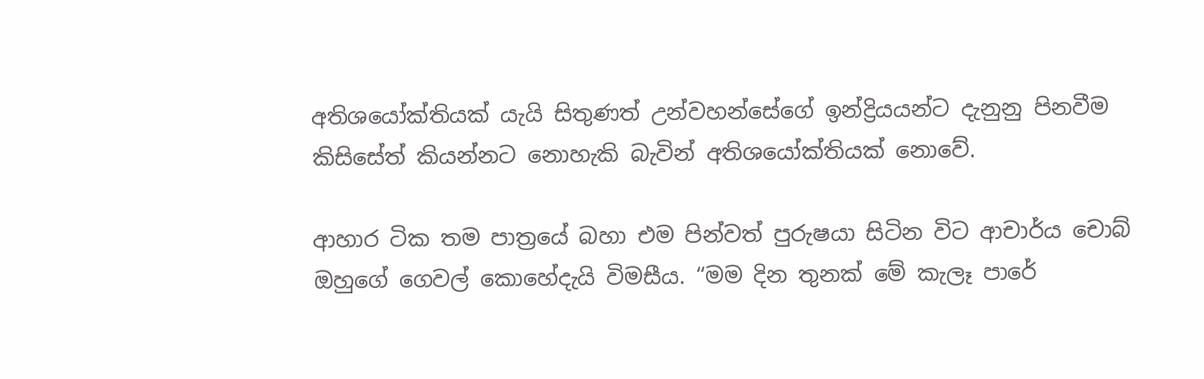අතිශයෝක්තියක් යැයි සිතුණත් උන්වහන්සේගේ ඉන්ද්‍රියයන්ට දැනුනු පිනවීම කිසිසේත් කියන්නට නොහැකි බැවින් අතිශයෝක්තියක් නොවේ.

ආහාර ටික තම පාත්‍රයේ බහා එම පින්වත් පුරුෂයා සිටින විට ආචාර්ය චොබ් ඔහුගේ ගෙවල් කොහේදැයි විමසීය. “මම දින තුනක් මේ කැලෑ පාරේ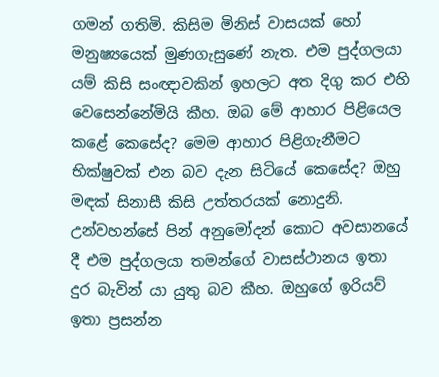ගමන් ගතිමි. කිසිම මිනිස් වාසයක් හෝ මනුෂ්‍යයෙක් මුණගැසුණේ නැත. එම පුද්ගලයා යම් කිසි සංඥාවකින් ඉහලට අත දිගු කර එහි වෙසෙන්නේමියි කීහ. ඔබ මේ ආහාර පිළියෙල කළේ කෙසේද? මෙම ආහාර පිළිගැනීමට භික්ෂුවක් එන බව දැන සිටියේ කෙසේද? ඔහු මඳක් සිනාසී කිසි උත්තරයක් නොදුනි. උන්වහන්සේ පින් අනුමෝදන් කොට අවසානයේ දී එම පුද්ගලයා තමන්ගේ වාසස්ථානය ඉතා දුර බැවින් යා යුතු බව කීහ. ඔහුගේ ඉරියව් ඉතා ප්‍රසන්න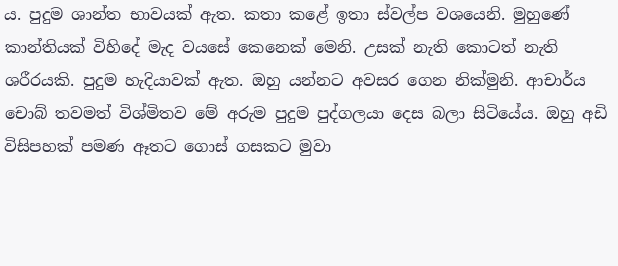ය. පුදුම ශාන්ත භාවයක් ඇත. කතා කළේ ඉතා ස්වල්ප වශයෙනි. මුහුණේ කාන්තියක් විහිදේ මැද වයසේ කෙනෙක් මෙනි. උසක් නැති කොටත් නැති ශරීරයකි. පුදුම හැදියාවක් ඇත. ඔහු යන්නට අවසර ගෙන නික්මුනි. ආචාර්ය චොබ් තවමත් විශ්මිතව මේ අරුම පුදුම පුද්ගලයා දෙස බලා සිටියේය. ඔහු අඩි විසිපහක් පමණ ඈතට ගොස් ගසකට මුවා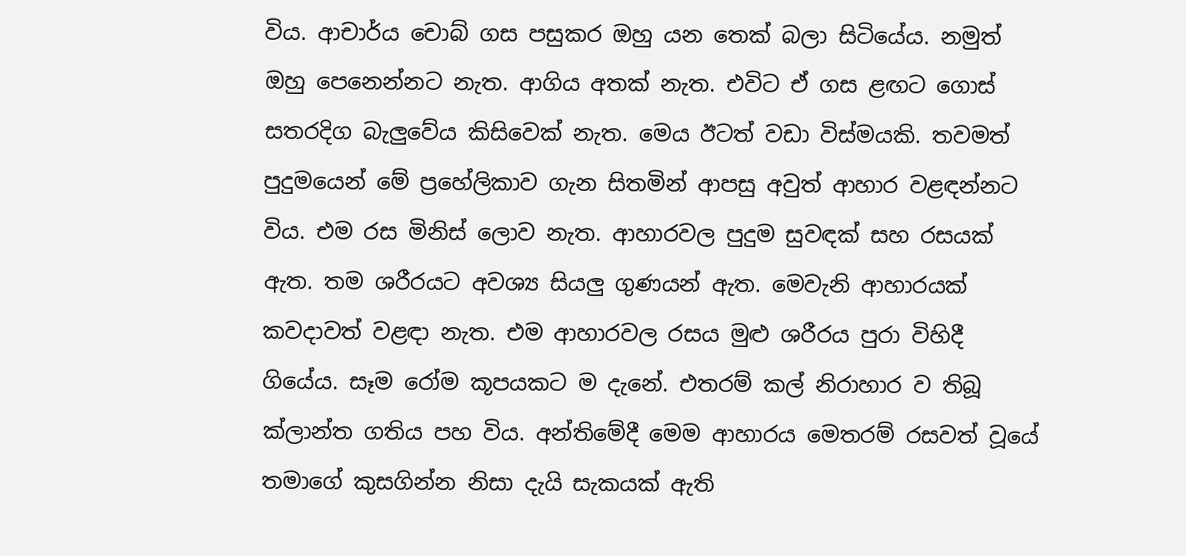විය. ආචාර්ය චොබ් ගස පසුකර ඔහු යන තෙක් බලා සිටියේය. නමුත් ඔහු පෙනෙන්නට නැත. ආගිය අතක් නැත. එවිට ඒ ගස ළඟට ගොස් සතරදිග බැලුවේය කිසිවෙක් නැත. මෙය ඊටත් වඩා විස්මයකි. තවමත් පුදුමයෙන් මේ ප්‍රහේලිකාව ගැන සිතමින් ආපසු අවුත් ආහාර වළඳන්නට විය. එම රස මිනිස් ලොව නැත. ආහාරවල පුදුම සුවඳක් සහ රසයක් ඇත. තම ශරීරයට අවශ්‍ය සියලු ගුණයන් ඇත. මෙවැනි ආහාරයක් කවදාවත් වළඳා නැත. එම ආහාරවල රසය මුළු ශරීරය පුරා විහිදී ගියේය. සෑම රෝම කූපයකට ම දැනේ. එතරම් කල් නිරාහාර ව තිබූ ක්ලාන්ත ගතිය පහ විය. අන්තිමේදී මෙම ආහාරය මෙතරම් රසවත් වූයේ තමාගේ කුසගින්න නිසා දැයි සැකයක් ඇති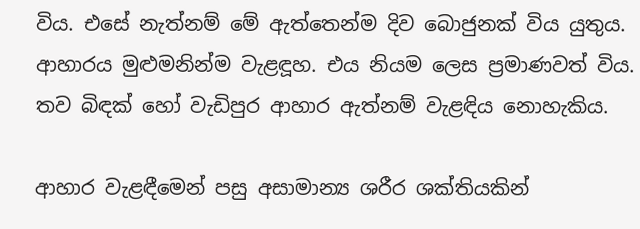විය. එසේ නැත්නම් මේ ඇත්තෙන්ම දිව බොජුනක් විය යුතුය. ආහාරය මුළුමනින්ම වැළඳූහ. එය නියම ලෙස ප්‍රමාණවත් විය. තව බිඳක් හෝ වැඩිපුර ආහාර ඇත්නම් වැළඳිය නොහැකිය.

ආහාර වැළඳීමෙන් පසු අසාමාන්‍ය ශරීර ශක්තියකින්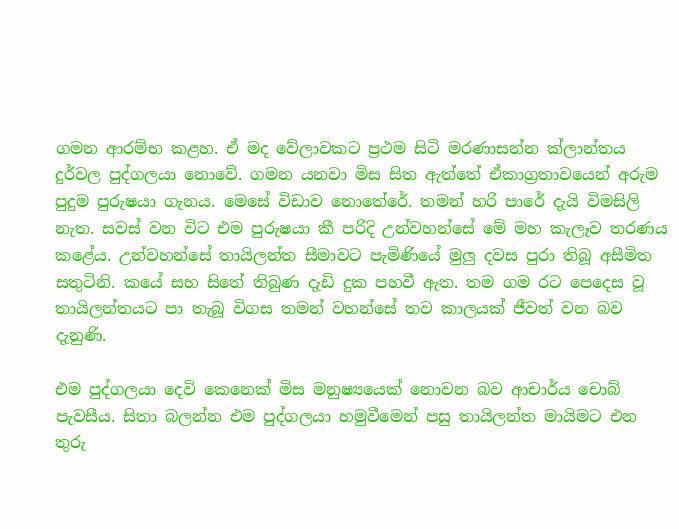ගමන ආරම්භ කළහ. ඒ මද වේලාවකට ප්‍රථම සිටි මරණාසන්න ක්ලාන්තය දුර්වල පුද්ගලයා නොවේ. ගමන යනවා මිස සිත ඇත්තේ ඒකාග්‍රතාවයෙන් අරුම පුදුම පුරුෂයා ගැනය. මෙසේ විඩාව නොතේරේ. තමන් හරි පාරේ දැයි විමසිලි නැත. සවස් වන විට එම පුරුෂයා කී පරිදි උන්වහන්සේ මේ මහ කැලෑව තරණය කළේය. උන්වහන්සේ තායිලන්ත සීමාවට පැමිණියේ මුලු දවස පුරා තිබූ අසීමිත සතුටිනි. කයේ සහ සිතේ තිබුණ දැඩි දුක පහවී ඇත. තම ගම රට පෙදෙස වූ තායිලන්තයට පා තැබූ විගස තමන් වහන්සේ තව කාලයක් ජීවත් වන බව දැනුණි.

එම පුද්ගලයා දෙවි කෙනෙක් මිස මනුෂ්‍යයෙක් නොවන බව ආචාර්ය චොබ් පැවසීය. සිතා බලන්න එම පුද්ගලයා හමුවීමෙන් පසු තායිලන්ත මායිමට එන තුරු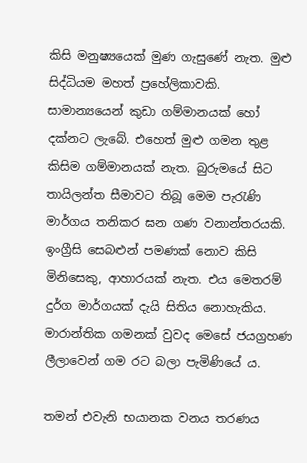කිසි මනුෂ්‍යයෙක් මුණ ගැසුණේ නැත. මුළු සිද්ධියම මහත් ප්‍රහේලිකාවකි. සාමාන්‍යයෙන් කුඩා ගම්මානයක් හෝ දක්නට ලැබේ. එහෙත් මුළු ගමන තුළ කිසිම ගම්මානයක් නැත. බුරුමයේ සිට තායිලන්ත සීමාවට තිබූ මෙම පැරැණි මාර්ගය තනිකර ඝන ගණ වනාන්තරයකි. ඉංග්‍රීසි සෙබළුන් පමණක් නොව කිසි මිනිසෙකු, ආහාරයක් නැත. එය මෙතරම් දුර්ග මාර්ගයක් දැයි සිතිය නොහැකිය. මාරාන්තික ගමනක් වුවද මෙසේ ජයග්‍රහණ ලීලාවෙන් ගම රට බලා පැමිණියේ ය.

තමන් එවැනි භයානක වනය තරණය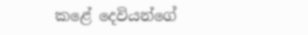කළේ දෙවියන්ගේ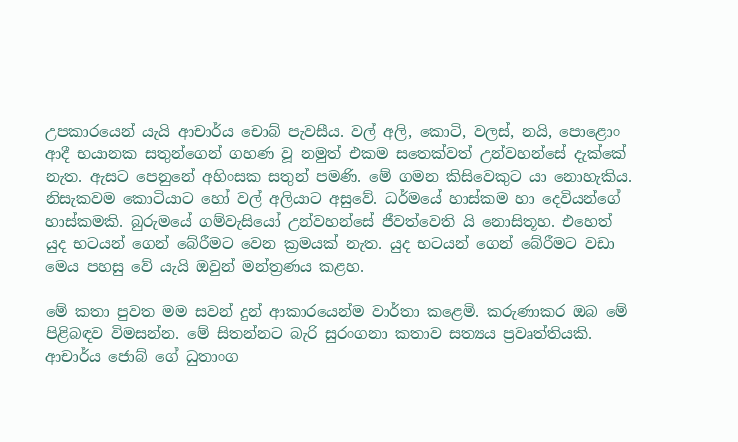උපකාරයෙන් යැයි ආචාර්ය චොබ් පැවසීය. වල් අලි, කොටි, වලස්, නයි, පොළොං ආදී භයානක සතුන්ගෙන් ගහණ වූ නමුත් එකම සතෙක්වත් උන්වහන්සේ දැක්කේ නැත. ඇසට පෙනුනේ අහිංසක සතුන් පමණි. මේ ගමන කිසිවෙකුට යා නොහැකිය. නිසැකවම කොටියාට හෝ වල් අලියාට අසුවේ. ධර්මයේ හාස්කම හා දෙවියන්ගේ හාස්කමකි. බුරුමයේ ගම්වැසියෝ උන්වහන්සේ ජීවත්වෙති යි නොසිතූහ. එහෙත් යුද භටයන් ගෙන් බේරීමට වෙන ක්‍රමයක් නැත. යුද භටයන් ගෙන් බේරීමට වඩා මෙය පහසු වේ යැයි ඔවුන් මන්ත්‍රණය කළහ.

මේ කතා පුවත මම සවන් දුන් ආකාරයෙන්ම වාර්තා කළෙමි. කරුණාකර ඔබ මේ පිළිබඳව විමසන්න. මේ සිතන්නට බැරි සුරංගනා කතාව සත්‍යය ප්‍රවෘත්තියකි. ආචාර්ය ජොබ් ගේ ධුතාංග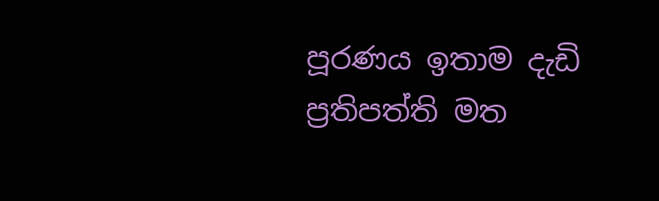පූරණය ඉතාම දැඩි ප්‍රතිපත්ති මත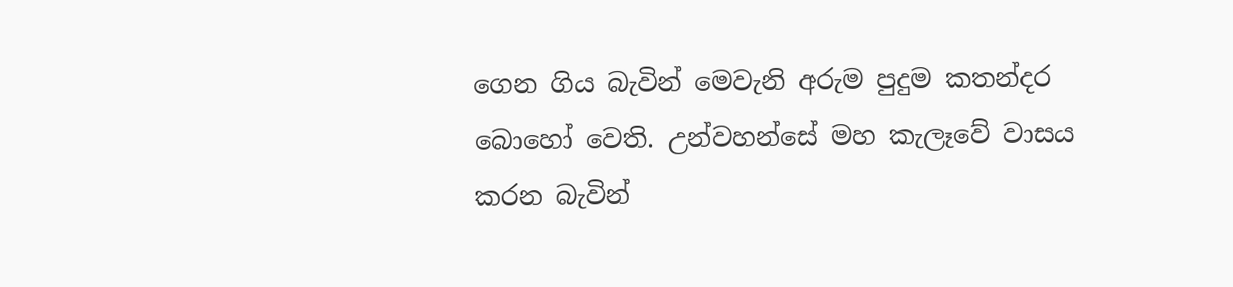ගෙන ගිය බැවින් මෙවැනි අරුම පුදුම කතන්දර බොහෝ වෙති. උන්වහන්සේ මහ කැලෑවේ වාසය කරන බැවින්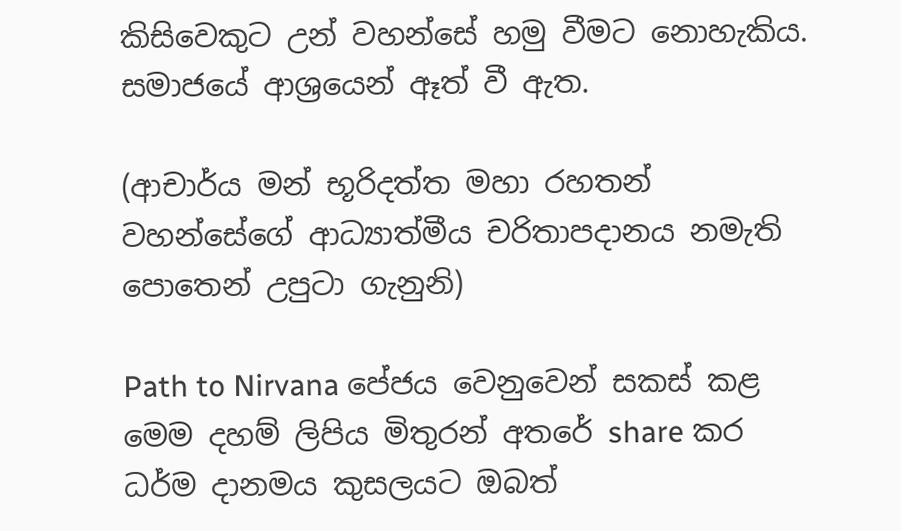කිසිවෙකුට උන් වහන්සේ හමු වීමට නොහැකිය. සමාජයේ ආශ්‍රයෙන් ඈත් වී ඇත.

(ආචාර්ය මන් භූරිදත්ත මහා රහතන් වහන්සේගේ ආධ්‍යාත්මීය චරිතාපදානය නමැති පොතෙන් උපුටා ගැනුනි)

Path to Nirvana පේජය වෙනුවෙන් සකස් කළ මෙම දහම් ලිපිය මිතුරන් අතරේ share කර ධර්ම දානමය කුසලයට ඔබත්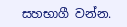සහභාගී වන්න.